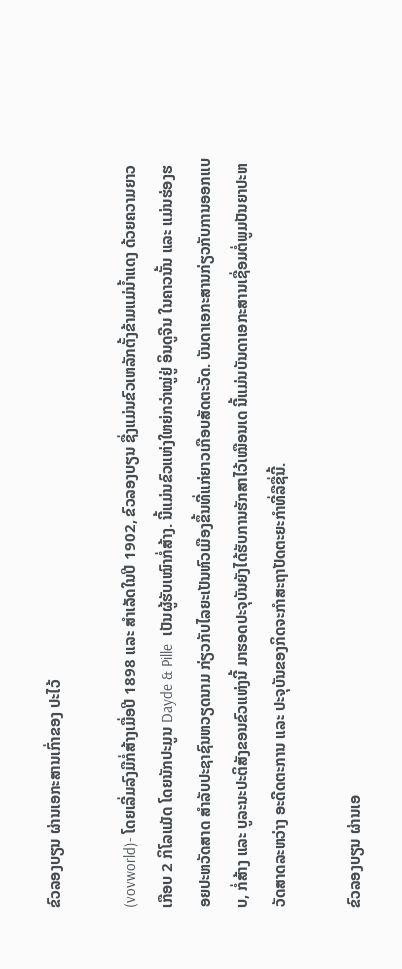ຂົວລອງບຽນ ຜ່ານເອກະສານເກົ່າຂອງ ປະໄວ້

(vovworld)- ໂດຍເລີ່ມລົງມືກໍ່ສ້າງເມື່ອປີ 1898 ແລະ ສຳເລັດໃນປີ 1902, ຂົວລອງບຽນ ຊື່ງແມ່ນຂົວເຫລັກຕັ້ງຂ້າມແມ່ນ້ຳແດງ ດ້ວຍຄວາມຍາວເກືອບ 2 ກິໂລແມັດ ໂດຍນັກປະມູນ Dayde & Pille  ເປັນຜູ້ຮັບເໝົາກໍ່ສ້າງ. ນີ້ແມ່ນຂົວແຫ່ງໃຫຍ່ກວ່າໝູ່ຢູ່ ອິນດູຈີນ ໃນຄາວນັ້ນ ແລະ ແມ່ນຮ່ອງຮອຍປະຫວັດສາດ ສຳລັບປະຊາຊົນຫວຽດນາມ ກ່ຽວກັບໄລຍະເປັນຫົວເມືອງຂຶ້ນທີ່ແກ່ຍາວເກືອບສັດຕະວັດ. ບັນດາເອກະສານກ່ຽວກັບການອອກແບບ, ກໍ່ສ້າງ ແລະ ບູລະນະປະຕິສັງຂອນຂົວແຫ່ງນີ້ ມາຮອດປະຈຸບັນຍັງໄດ້ຮັບການຮັກສາໄວ້ເໝືອນເດ ນີ້ແມ່ນບັນດາເອກະສານເຊື່ອມຕໍ່ພູມປັນຍາປະຫວັດສາດລະຫວ່າງ ອະດີດຕະການ ແລະ ປະຈຸບັນຂອງກິດຈະກຳສະຖາປັດຕະຍະກຳທີ່ລືຊື່ນີ້.

ຂົວລອງບຽນ ຜ່ານເອ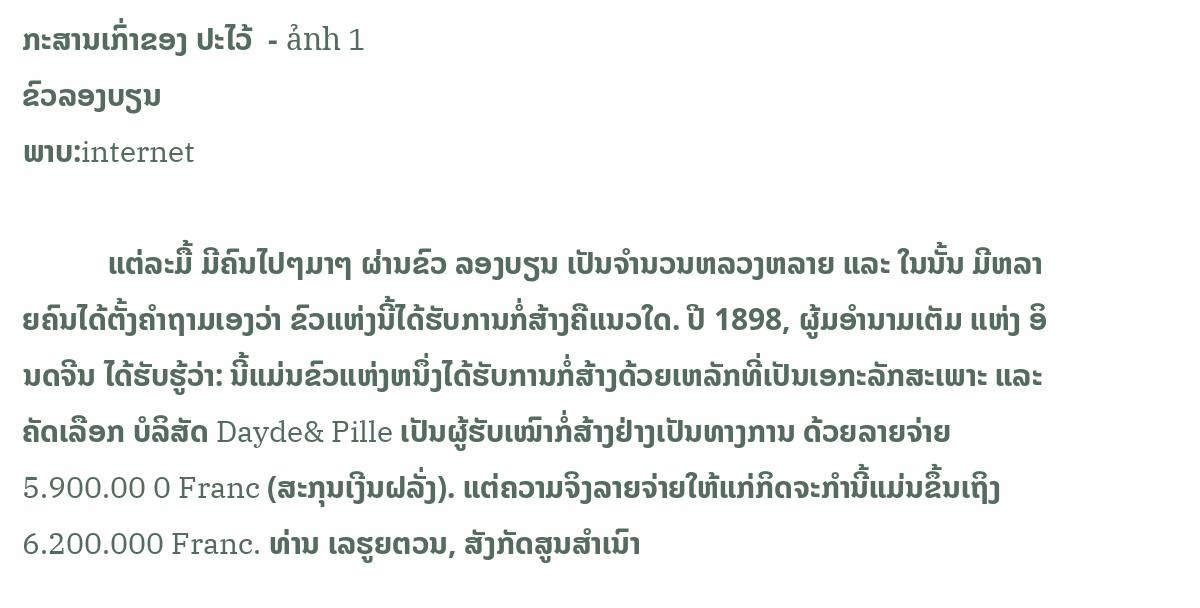ກະສານເກົ່າຂອງ ປະໄວ້  - ảnh 1
ຂົວລອງບຽນ
ພາບ:internet

           ແຕ່ລະມື້ ມີຄົນໄປໆມາໆ ຜ່ານຂົວ ລອງບຽນ ເປັນຈຳນວນຫລວງຫລາຍ ແລະ ໃນນັ້ນ ມີຫລາຍຄົນໄດ້ຕັ້ງຄຳຖາມເອງວ່າ ຂົວແຫ່ງນີ້ໄດ້ຮັບການກໍ່ສ້າງຄືແນວໃດ. ປີ 1898, ຜູ້ມອຳນາມເຕັມ ແຫ່ງ ອິນດຈີນ ໄດ້ຮັບຮູ້ວ່າ: ນີ້ແມ່ນຂົວແຫ່ງຫນຶ່ງໄດ້ຮັບການກໍ່ສ້າງດ້ວຍເຫລັກທີ່ເປັນເອກະລັກສະເພາະ ແລະ ຄັດເລືອກ ບໍລິສັດ Dayde& Pille ເປັນຜູ້ຮັບເໝົາກໍ່ສ້າງຢ່າງເປັນທາງການ ດ້ວຍລາຍຈ່າຍ 5.900.00 0 Franc (ສະກຸນເງີນຝລັ່ງ). ແຕ່ຄວາມຈິງລາຍຈ່າຍໃຫ້ແກ່ກິດຈະກຳນີ້ແມ່ນຂຶ້ນເຖິງ 6.200.000 Franc. ທ່ານ ເລຮູຍຕວນ, ສັງກັດສູນສຳເນົາ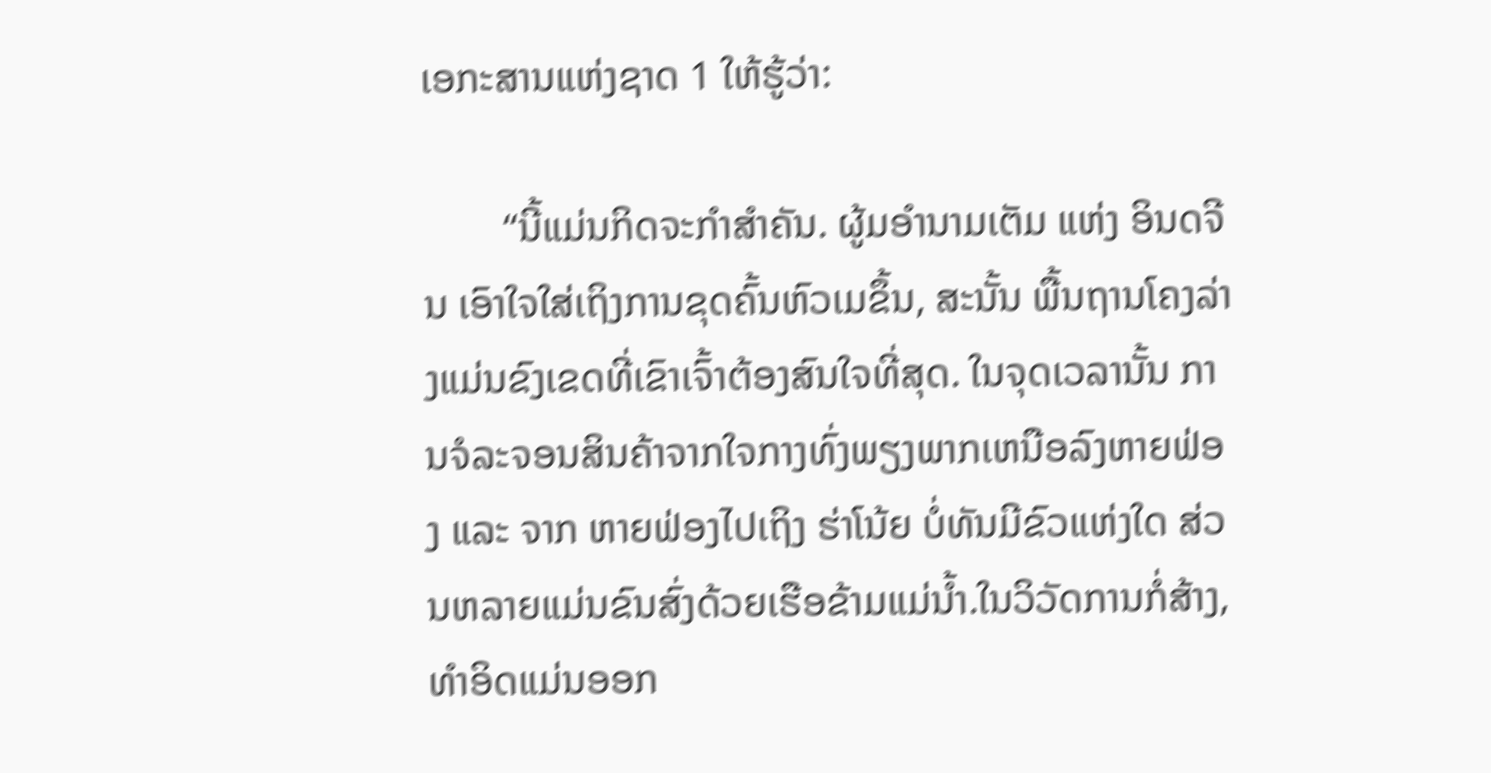ເອກະສານແຫ່ງຊາດ 1 ໃຫ້ຮູ້ວ່າ:

        “ນີ້ແມ່ນກິດຈະກຳສຳຄັນ. ຜູ້ມອຳນາມເຕັມ ແຫ່ງ ອິນດຈີນ ເອົາໃຈໃສ່ເຖິງການຂຸດຄົ້ນຫົວເມຂຶ້ນ, ສະນັ້ນ ພື້ນຖານໂຄງລ່າງແມ່ນຂົງເຂດທີ່ເຂົາເຈົ້າຕ້ອງສົນໃຈທີ່ສຸດ. ໃນຈຸດເວລານັ້ນ ການຈໍລະຈອນສິນຄ້າຈາກໃຈກາງທົ່ງພຽງພາກເຫນືອລົງຫາຍຟ່ອງ ແລະ ຈາກ ຫາຍຟ່ອງໄປເຖິງ ຮ່າໂນ້ຍ ບໍ່ທັນມີຂົວແຫ່ງໃດ ສ່ວນຫລາຍແມ່ນຂົນສົ່ງດ້ວຍເຮືອຂ້າມແມ່ນ້ຳ.ໃນວິວັດການກໍ່ສ້າງ, ທຳອິດແມ່ນອອກ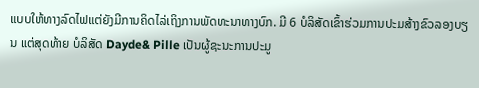ແບບໃຫ້ທາງລົດໄຟແຕ່ຍັງມີການຄິດໄລ່ເຖິງການພັດທະນາທາງບົກ. ມີ 6 ບໍລິສັດເຂົ້າຮ່ວມການປະມສ້າງຂົວລອງບຽນ ແຕ່ສຸດທ້າຍ ບໍລິສັດ Dayde& Pille ເປັນຜູ້ຊະນະການປະມູ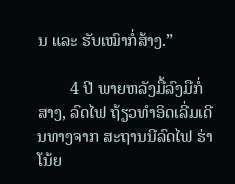ນ ແລະ ຮັບເໝົາກໍ່ສ້າງ.”

        4 ປີ ພາຍຫລັງມື້ລົງມືກໍ່ສາງ, ລົດໄຟ ຖ້ຽວທຳອິດເລີ່ມເດີນທາງຈາກ ສະຖານນີລົດໄຟ ຮ່າໂນ້ຍ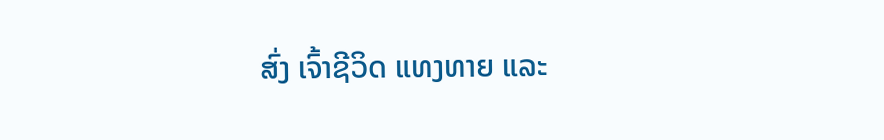ສົ່ງ ເຈົ້າຊີວິດ ແທງທາຍ ແລະ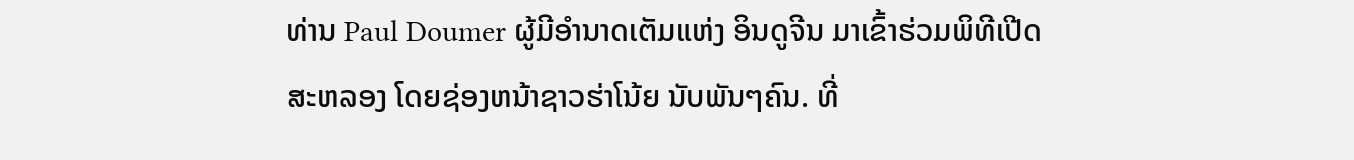ທ່ານ Paul Doumer ຜູ້ມີອຳນາດເຕັມແຫ່ງ ອິນດູຈີນ ມາເຂົ້າຮ່ວມພິທີເປີດສະຫລອງ ໂດຍຊ່ອງຫນ້າຊາວຮ່າໂນ້ຍ ນັບພັນໆຄົນ. ທີ່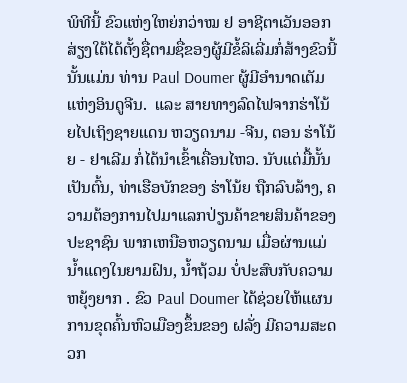ພິທີນີ້ ຂົວແຫ່ງໃຫຍ່ກວ່າໝ ຢ ອາຊີຕາເວັນອອກສ່ຽງໃຕ້ໄດ້ຕັ້ງຊື່ຕາມຊື່ຂອງຜູ້ມີຂໍ້ລິເລີ່ມກໍ່ສ້າງຂົວນີ້ ນັ້ນແມ່ນ ທ່ານ Paul Doumer ຜູ້ມີອຳນາດເຕັມແຫ່ງອິນດູຈີນ.  ແລະ ສາຍທາງລົດໄຟຈາກຮ່າໂນ້ຍໄປເຖິງຊາຍແດນ ຫວຽດນາມ -ຈີນ, ຕອນ ຮ່າໂນ້ຍ - ຢາເລີມ ກໍ່ໄດ້ນຳເຂົ້າເຄື່ອນໄຫວ. ນັບແຕ່ມື້ນັ້ນເປັນຕົ້ນ, ທ່າເຮືອບັກຂອງ ຮ່າໂນ້ຍ ຖືກລົບລ້າງ, ຄວາມຕ້ອງການໄປມາແລກປ່ຽນຄ້າຂາຍສິນຄ້າຂອງ ປະຊາຊົນ ພາກເຫນືອຫວຽດນາມ ເມື່ອຜ່ານແມ່ນ້ຳແດງໃນຍາມຝົນ, ນ້ຳຖ້ວມ ບໍ່ປະສົບກັບຄວາມຫຍຸ້ງຍາກ . ຂົວ Paul Doumer ໄດ້ຊ່ວຍໃຫ້ແຜນການຂຸດຄົ້ນຫົວເມືອງຂຶ້ນຂອງ ຝລັ່ງ ມີຄວາມສະດວກ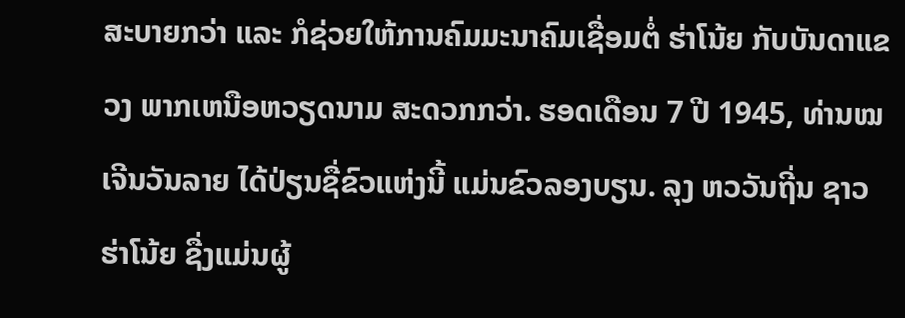ສະບາຍກວ່າ ແລະ ກໍຊ່ວຍໃຫ້ການຄົມມະນາຄົມເຊື່ອມຕໍ່ ຮ່າໂນ້ຍ ກັບບັນດາແຂວງ ພາກເຫນືອຫວຽດນາມ ສະດວກກວ່າ. ຮອດເດືອນ 7 ປີ 1945, ທ່ານໝ ເຈີນວັນລາຍ ໄດ້ປ່ຽນຊື່ຂົວແຫ່ງນີ້ ແມ່ນຂົວລອງບຽນ. ລຸງ ຫວວັນຖີ່ນ ຊາວ ຮ່າໂນ້ຍ ຊື່ງແມ່ນຜູ້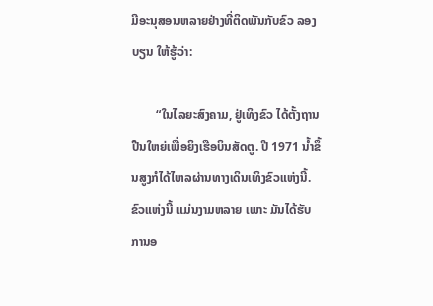ມີອະນຸສອນຫລາຍຢ່າງທີ່ຕິດພັນກັບຂົວ ລອງບຽນ ໃຫ້ຮູ້ວ່າ:

        “ໃນໄລຍະສົງຄາມ, ຢູ່ເທິງຂົວ ໄດ້ຕັ້ງຖານປືນໃຫຍ່ເພື່ອຍິງເຮືອບິນສັດຕູ. ປີ 1971 ນ້ຳຂຶ້ນສູງກໍໄດ້ໄຫລຜ່ານທາງເດິນເທິງຂົວແຫ່ງນີ້. ຂົວແຫ່ງນີ້ ແມ່ນງາມຫລາຍ ເພາະ ມັນໄດ້ຮັບການອ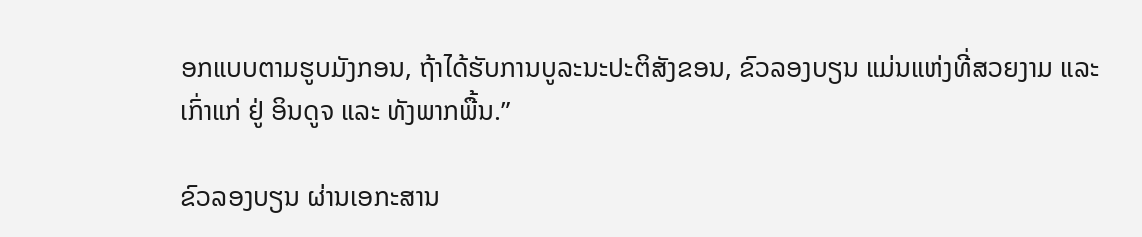ອກແບບຕາມຮູບມັງກອນ, ຖ້າໄດ້ຮັບການບູລະນະປະຕິສັງຂອນ, ຂົວລອງບຽນ ແມ່ນແຫ່ງທີ່ສວຍງາມ ແລະ ເກົ່າແກ່ ຢູ່ ອິນດູຈ ແລະ ທັງພາກພື້ນ.”

ຂົວລອງບຽນ ຜ່ານເອກະສານ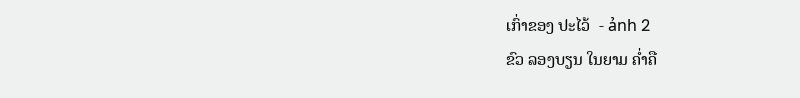ເກົ່າຂອງ ປະໄວ້  - ảnh 2
ຂົວ ລອງບຽນ ໃນຍາມ ຄ່ຳຄື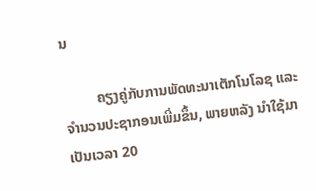ນ

         ຄຽງຄູ່ກັບການພັດທະນາເຕັກໂນໂລຊ ແລະ ຈຳນວນປະຊາກອນເພີ່ມຂຶ້ນ, ພາຍຫລັງ ນຳໃຊ້ມາເປັນເວລາ 20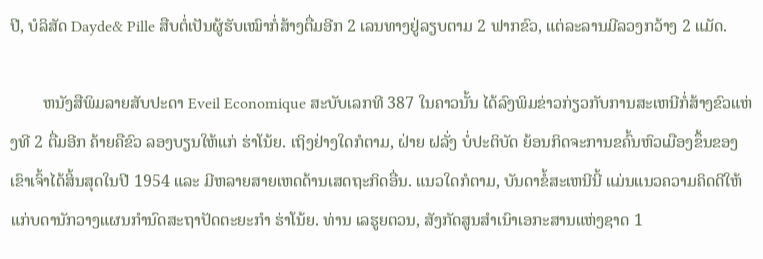ປີ, ບໍລິສັດ Dayde& Pille ສືບຕໍ່ເປັນຜູ້ຮັບເໝົາກໍ່ສ້າງຕື່ມອີກ 2 ເລນທາງຢູ່ລຽບຕາມ 2 ຟາກຂົວ, ແຕ່ລະລານມີລວງກວ້າງ 2 ແມັດ.

        ຫນັງສືພິມລາຍສັບປະດາ Eveil Economique ສະບັບເລກທີ 387 ໃນຄາວນັ້ນ ໄດ້ລົງພິມຂ່າວກ່ຽວກັບການສະເຫນີກໍ່ສ້າງຂົວແຫ່ງທີ 2 ຕື່ມອີກ ຄ້າຍຄືຂົວ ລອງບຽນໃຫ້ແກ່ ຮ່າໂນ້ຍ. ເຖິງຢ່າງໃດກໍຕາມ, ຝ່າຍ ຝລັ່ງ ບໍ່ປະຕິບັດ ຍ້ອນກິດຈະການຂຄົ້ນຫົວເມືອງຂຶ້ນຂອງເຂົາເຈົ້າໄດ້ສິ້ນສຸດໃນປີ 1954 ແລະ ມີຫລາຍສາຍເຫດດ້ານເສດຖະກິດອື່ນ. ແນວໃດກໍຕາມ, ບັນດາຂໍ້ສະເຫນີນີ້ ແມ່ນແນວຄວາມຄິດດີໃຫ້ແກ່ບດານັກວາງແຜນກຳນົດສະຖາປັດຕະຍະກຳ ຮ່າໂນ້ຍ. ທ່ານ ເລຮູຍຕວນ, ສັງກັດສູນສຳເນົາເອກະສານແຫ່ງຊາດ 1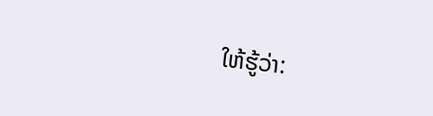ໃຫ້ຮູ້ວ່າ: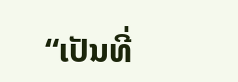“ເປັນທີ່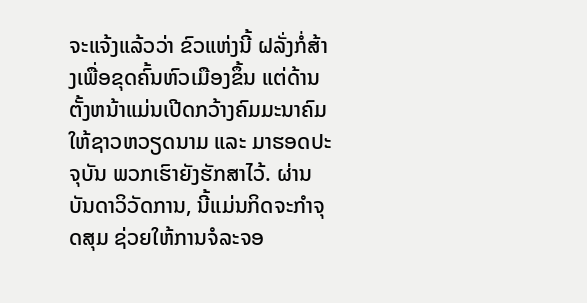ຈະແຈ້ງແລ້ວວ່າ ຂົວແຫ່ງນີ້ ຝລັ່ງກໍ່ສ້າງເພື່ອຂຸດຄົ້ນຫົວເມືອງຂຶ້ນ ແຕ່ດ້ານຕັ້ງຫນ້າແມ່ນເປີດກວ້າງຄົມມະນາຄົມໃຫ້ຊາວຫວຽດນາມ ແລະ ມາຮອດປະຈຸບັນ ພວກເຮົາຍັງຮັກສາໄວ້. ຜ່ານບັນດາວິວັດການ, ນີ້ແມ່ນກິດຈະກຳຈຸດສຸມ ຊ່ວຍໃຫ້ການຈໍລະຈອ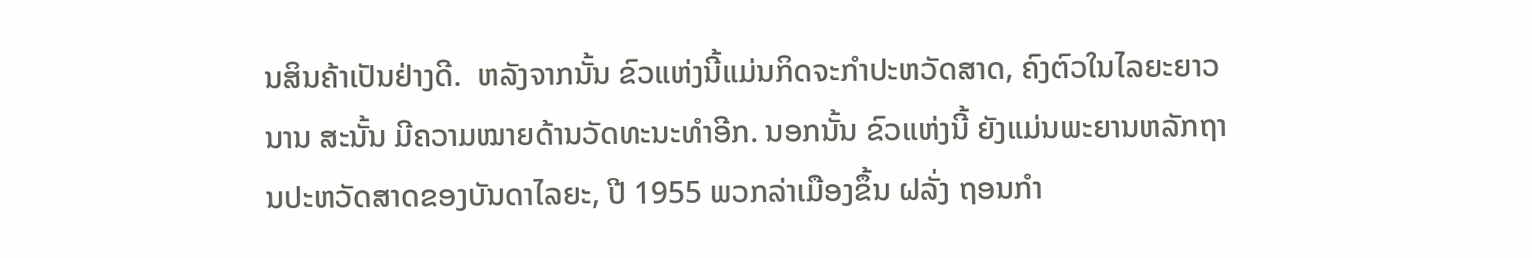ນສິນຄ້າເປັນຢ່າງດີ.  ຫລັງຈາກນັ້ນ ຂົວແຫ່ງນີ້ແມ່ນກິດຈະກຳປະຫວັດສາດ, ຄົງຕົວໃນໄລຍະຍາວນານ ສະນັ້ນ ມີຄວາມໝາຍດ້ານວັດທະນະທຳອີກ. ນອກນັ້ນ ຂົວແຫ່ງນີ້ ຍັງແມ່ນພະຍານຫລັກຖານປະຫວັດສາດຂອງບັນດາໄລຍະ, ປີ 1955 ພວກລ່າເມືອງຂຶ້ນ ຝລັ່ງ ຖອນກຳ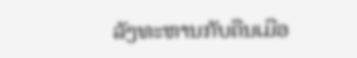ລັງທະຫານກັບຄືນເມືອ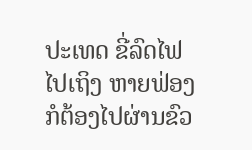ປະເທດ ຂີ່ລົດໄຟໄປເຖິງ ຫາຍຟ່ອງ ກໍຕ້ອງໄປຜ່ານຂົວ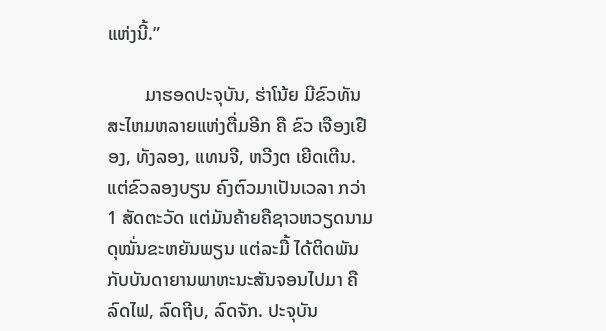ແຫ່ງນີ້.”

        ມາຮອດປະຈຸບັນ, ຮ່າໂນ້ຍ ມີຂົວທັນສະໄຫມຫລາຍແຫ່ງຕື່ມອີກ ຄື ຂົວ ເຈືອງເຢືອງ, ທັງລອງ, ແທນຈີ, ຫວີງຕ ເຍີດເຕີນ. ແຕ່ຂົວລອງບຽນ ຄົງຕົວມາເປັນເວລາ ກວ່າ 1 ສັດຕະວັດ ແຕ່ມັນຄ້າຍຄືຊາວຫວຽດນາມ ດຸໝັ່ນຂະຫຍັນພຽນ ແຕ່ລະມື້ ໄດ້ຕິດພັນກັບບັນດາຍານພາຫະນະສັນຈອນໄປມາ ຄືລົດໄຟ, ລົດຖີບ, ລົດຈັກ. ປະຈຸບັນ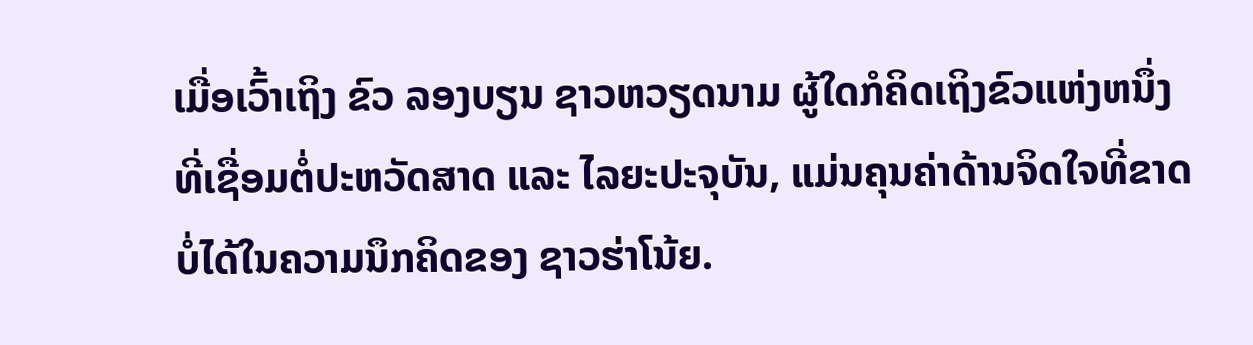ເມື່ອເວົ້າເຖິງ ຂົວ ລອງບຽນ ຊາວຫວຽດນາມ ຜູ້ໃດກໍຄິດເຖິງຂົວແຫ່ງຫນຶ່ງທີ່ເຊື່ອມຕໍ່ປະຫວັດສາດ ແລະ ໄລຍະປະຈຸບັນ, ແມ່ນຄຸນຄ່າດ້ານຈິດໃຈທີ່ຂາດບໍ່ໄດ້ໃນຄວາມນຶກຄິດຂອງ ຊາວຮ່າໂນ້ຍ.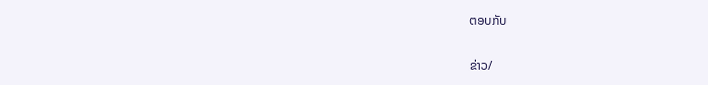ຕອບກັບ

ຂ່າວ/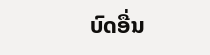ບົດອື່ນ